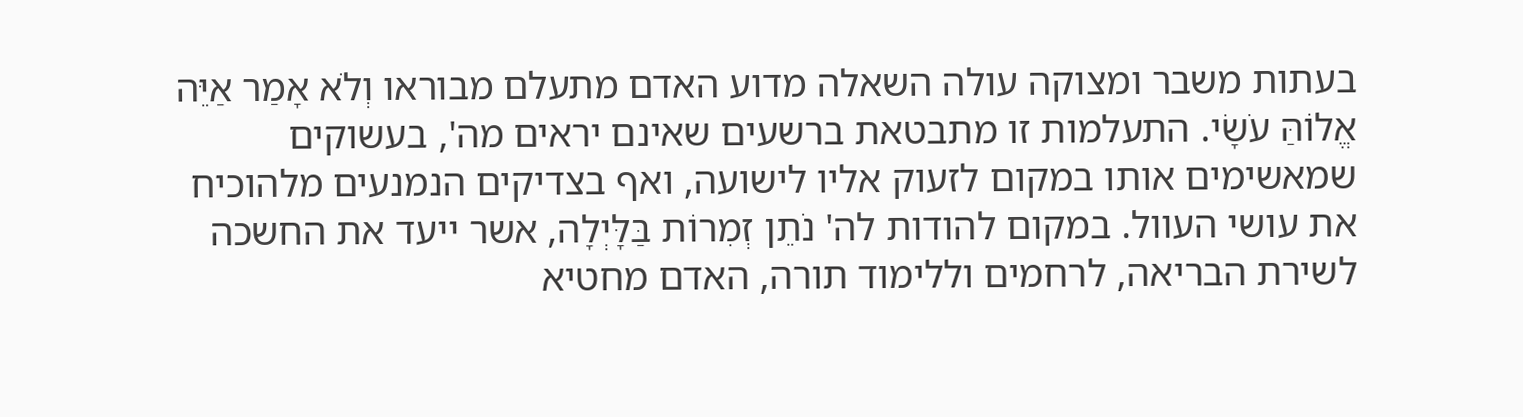בעתות משבר ומצוקה עולה השאלה מדוע האדם מתעלם מבוראו וְלֹא אָמַר אַיֵּה אֱלוֹהַּ עֹשָׂי. התעלמות זו מתבטאת ברשעים שאינם יראים מה', בעשוקים שמאשימים אותו במקום לזעוק אליו לישועה, ואף בצדיקים הנמנעים מלהוכיח את עושי העוול. במקום להודות לה' נֹתֵן זְמִרוֹת בַּלָּיְלָה, אשר ייעד את החשכה לשירת הבריאה, לרחמים וללימוד תורה, האדם מחטיא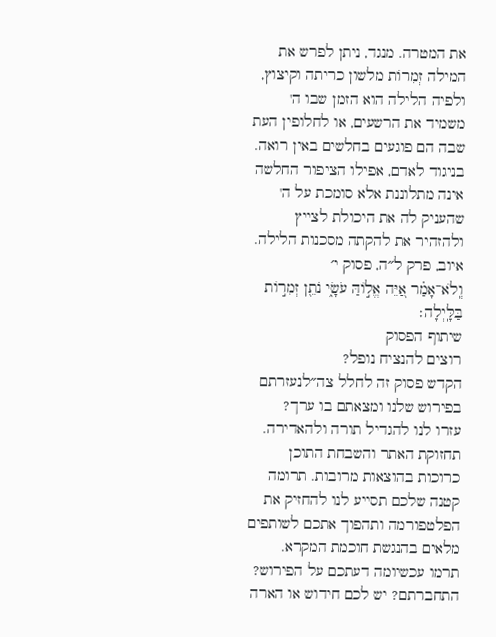את המטרה. מנגד, ניתן לפרש את המילה זְמִרוֹת מלשון כריתה וקיצוץ, ולפיה הלילה הוא הזמן שבו ה' משמיד את הרשעים, או לחלופין העת שבה הם פוגעים בחלשים באין רואה. בניגוד לאדם, אפילו הציפור החלשה אינה מתלוננת אלא סומכת על ה' שהעניק לה את היכולת לצייץ ולהזהיר את להקתה מסכנות הלילה.
איוב, פרק ל״ה, פסוק י׳
וְֽלֹא־אָמַ֗ר אַ֭יֵּה אֱל֣וֹהַּ עֹשָׂ֑י נֹתֵ֖ן זְמִר֣וֹת בַּלָּֽיְלָה׃
שיתוף הפסוק
רוצים להנציח נופל?
הקדש פסוק זה לחלל צה״לנעזרתם בפירוש שלנו ומצאתם בו ערך?
עזרו לנו להגדיל תורה ולהאדירה. תחזוקת האתר והשבחת התוכן כרוכות בהוצאות מרובות. תרומה קטנה שלכם תסייע לנו להחזיק את הפלטפורמה ותהפוך אתכם לשותפים מלאים בהנגשת חוכמת המקרא.
תרמו עכשיומה דעתכם על הפירוש?
התחברתם? יש לכם חידוש או הארה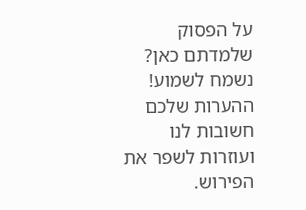על הפסוק שלמדתם כאן? נשמח לשמוע!
ההערות שלכם חשובות לנו ועוזרות לשפר את הפירוש.